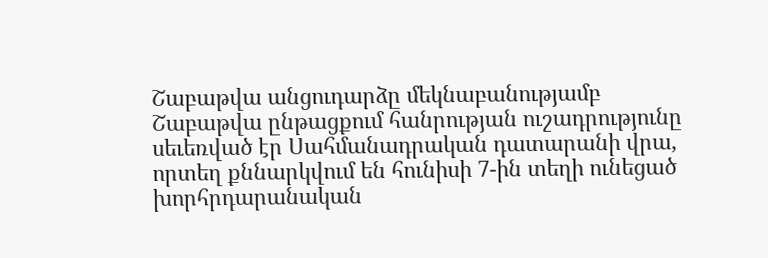Շաբաթվա անցուդարձը մեկնաբանությամբ
Շաբաթվա ընթացքում հանրության ուշադրությունը սեւեռված էր Սահմանադրական դատարանի վրա, որտեղ քննարկվում են հունիսի 7-ին տեղի ունեցած խորհրդարանական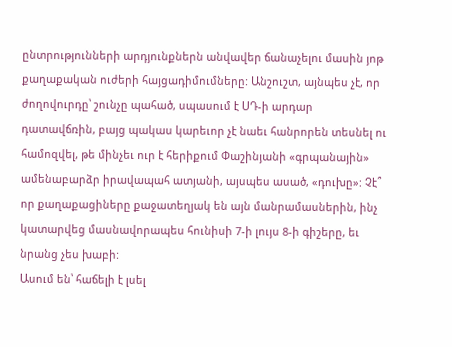ընտրությունների արդյունքներն անվավեր ճանաչելու մասին յոթ քաղաքական ուժերի հայցադիմումները: Անշուշտ, այնպես չէ, որ ժողովուրդը՝ շունչը պահած, սպասում է ՍԴ-ի արդար դատավճռին, բայց պակաս կարեւոր չէ նաեւ հանրորեն տեսնել ու համոզվել, թե մինչեւ ուր է հերիքում Փաշինյանի «գրպանային» ամենաբարձր իրավապահ ատյանի, այսպես ասած, «դուխը»: Չէ՞ որ քաղաքացիները քաջատեղյակ են այն մանրամասներին, ինչ կատարվեց մասնավորապես հունիսի 7-ի լույս 8-ի գիշերը, եւ նրանց չես խաբի:
Ասում են՝ հաճելի է լսել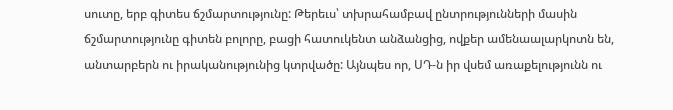սուտը, երբ գիտես ճշմարտությունը: Թերեւս՝ տխրահամբավ ընտրությունների մասին ճշմարտությունը գիտեն բոլորը, բացի հատուկենտ անձանցից, ովքեր ամենաալարկոտն են, անտարբերն ու իրականությունից կտրվածը: Այնպես որ, ՍԴ-ն իր վսեմ առաքելությունն ու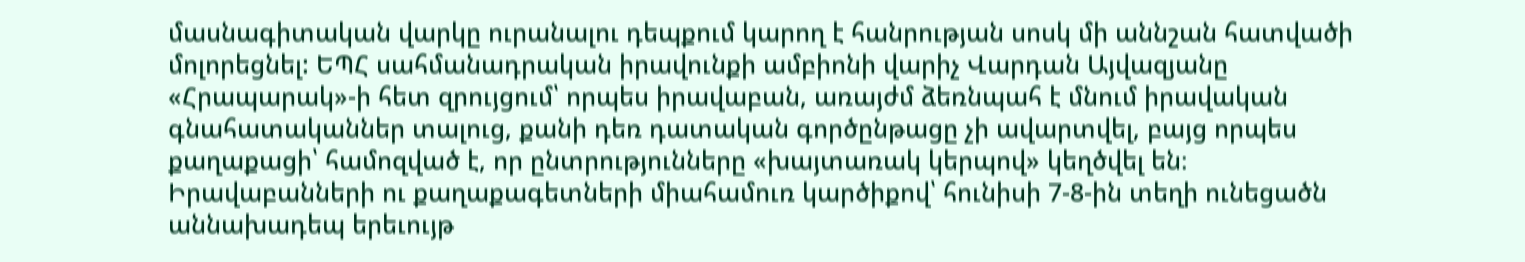մասնագիտական վարկը ուրանալու դեպքում կարող է հանրության սոսկ մի աննշան հատվածի մոլորեցնել: ԵՊՀ սահմանադրական իրավունքի ամբիոնի վարիչ Վարդան Այվազյանը «Հրապարակ»-ի հետ զրույցում՝ որպես իրավաբան, առայժմ ձեռնպահ է մնում իրավական գնահատականներ տալուց, քանի դեռ դատական գործընթացը չի ավարտվել, բայց որպես քաղաքացի՝ համոզված է, որ ընտրությունները «խայտառակ կերպով» կեղծվել են։
Իրավաբանների ու քաղաքագետների միահամուռ կարծիքով՝ հունիսի 7-8-ին տեղի ունեցածն աննախադեպ երեւույթ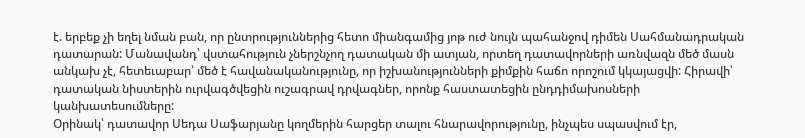է. երբեք չի եղել նման բան, որ ընտրություններից հետո միանգամից յոթ ուժ նույն պահանջով դիմեն Սահմանադրական դատարան: Մանավանդ՝ վստահություն չներշնչող դատական մի ատյան, որտեղ դատավորների առնվազն մեծ մասն անկախ չէ, հետեւաբար՝ մեծ է հավանականությունը, որ իշխանությունների քիմքին հաճո որոշում կկայացվի: Հիրավի՝ դատական նիստերին ուրվագծվեցին ուշագրավ դրվագներ, որոնք հաստատեցին ընդդիմախոսների կանխատեսումները:
Օրինակ՝ դատավոր Սեդա Սաֆարյանը կողմերին հարցեր տալու հնարավորությունը, ինչպես սպասվում էր,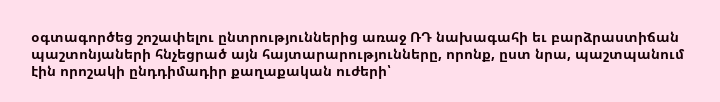օգտագործեց շոշափելու ընտրություններից առաջ ՌԴ նախագահի եւ բարձրաստիճան պաշտոնյաների հնչեցրած այն հայտարարությունները, որոնք, ըստ նրա, պաշտպանում էին որոշակի ընդդիմադիր քաղաքական ուժերի՝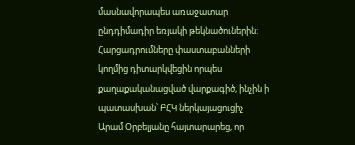մասնավորապես առաջատար ընդդիմադիր եռյակի թեկնածուներին: Հարցադրումները փաստաբանների կողմից դիտարկվեցին որպես քաղաքականացված վարքագիծ, ինչին ի պատասխան՝ ԲՀԿ ներկայացուցիչ Արամ Օրբելյանը հայտարարեց, որ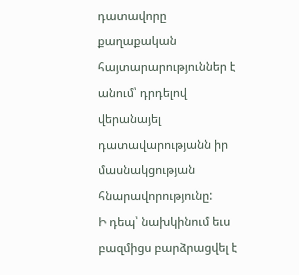դատավորը քաղաքական հայտարարություններ է անում՝ դրդելով վերանայել դատավարությանն իր մասնակցության հնարավորությունը:
Ի դեպ՝ նախկինում եւս բազմիցս բարձրացվել է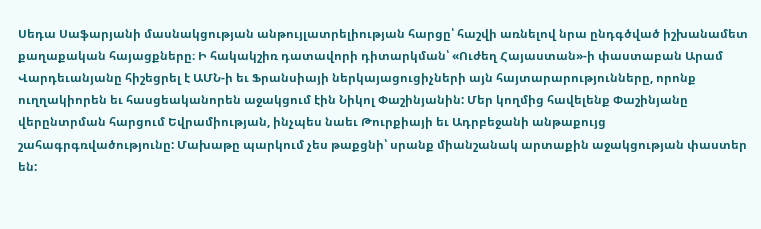Սեդա Սաֆարյանի մասնակցության անթույլատրելիության հարցը՝ հաշվի առնելով նրա ընդգծված իշխանամետ քաղաքական հայացքները։ Ի հակակշիռ դատավորի դիտարկման՝ «Ուժեղ Հայաստան»-ի փաստաբան Արամ Վարդեւանյանը հիշեցրել է ԱՄՆ-ի եւ Ֆրանսիայի ներկայացուցիչների այն հայտարարությունները, որոնք ուղղակիորեն եւ հասցեականորեն աջակցում էին Նիկոլ Փաշինյանին: Մեր կողմից հավելենք Փաշինյանը վերընտրման հարցում Եվրամիության, ինչպես նաեւ Թուրքիայի եւ Ադրբեջանի անթաքույց շահագրգռվածությունը: Մախաթը պարկում չես թաքցնի՝ սրանք միանշանակ արտաքին աջակցության փաստեր են: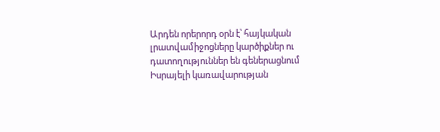Արդեն որերորդ օրն է՝ հայկական լրատվամիջոցները կարծիքներ ու դատողություններ են գեներացնում Իսրայելի կառավարության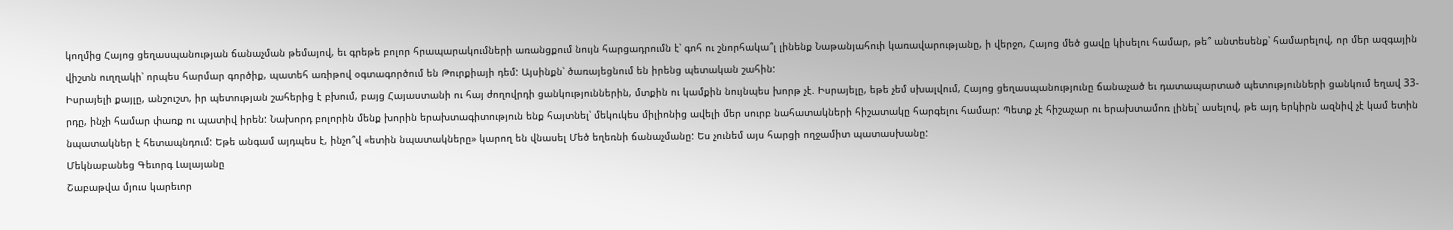կողմից Հայոց ցեղասպանության ճանաչման թեմայով, եւ գրեթե բոլոր հրապարակումների առանցքում նույն հարցադրումն է՝ գոհ ու շնորհակա՞լ լինենք Նաթանյահուի կառավարությանը, ի վերջո, Հայոց մեծ ցավը կիսելու համար, թե՞ անտեսենք՝ համարելով, որ մեր ազգային վիշտն ուղղակի՝ որպես հարմար գործիք, պատեհ առիթով օգտագործում են Թուրքիայի դեմ: Այսինքն՝ ծառայեցնում են իրենց պետական շահին:
Իսրայելի քայլը, անշուշտ, իր պետության շահերից է բխում, բայց Հայաստանի ու հայ ժողովրդի ցանկություններին, մտքին ու կամքին նույնպես խորթ չէ. Իսրայելը, եթե չեմ սխալվում, Հայոց ցեղասպանությունը ճանաչած եւ դատապարտած պետությունների ցանկում եղավ 33-րդը, ինչի համար փառք ու պատիվ իրեն: Նախորդ բոլորին մենք խորին երախտագիտություն ենք հայտնել՝ մեկուկես միլիոնից ավելի մեր սուրբ նահատակների հիշատակը հարգելու համար: Պետք չէ հիշաչար ու երախտամոռ լինել՝ ասելով, թե այդ երկիրն ազնիվ չէ կամ ետին նպատակներ է հետապնդում: Եթե անգամ այդպես է, ինչո՞վ «ետին նպատակները» կարող են վնասել Մեծ եղեռնի ճանաչմանը: Ես չունեմ այս հարցի ողջամիտ պատասխանը:
Մեկնաբանեց Գեւորգ Լալայանը
Շաբաթվա մյուս կարեւոր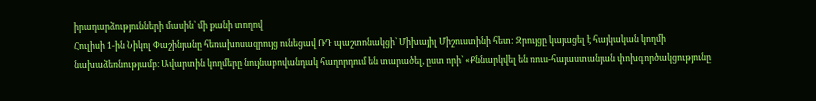իրադարձությունների մասին՝ մի քանի տողով
Հուլիսի 1-ին Նիկոլ Փաշինյանը հեռախոսազրույց ունեցավ ՌԴ պաշտոնակցի՝ Միխայիլ Միշուստինի հետ: Զրույցը կայացել է հայկական կողմի նախաձեռնությամբ։ Ավարտին կողմերը նույնաբովանդակ հաղորդում են տարածել, ըստ որի՝ «Քննարկվել են ռուս-հայաստանյան փոխգործակցությունը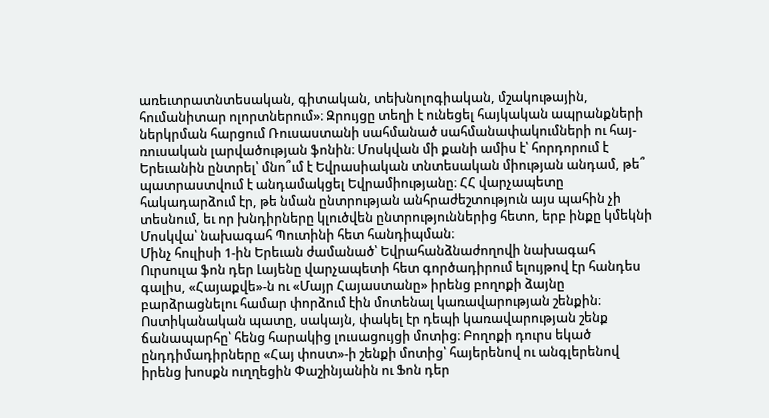առեւտրատնտեսական, գիտական, տեխնոլոգիական, մշակութային, հումանիտար ոլորտներում»։ Զրույցը տեղի է ունեցել հայկական ապրանքների ներկրման հարցում Ռուսաստանի սահմանած սահմանափակումների ու հայ-ռուսական լարվածության ֆոնին։ Մոսկվան մի քանի ամիս է՝ հորդորում է Երեւանին ընտրել՝ մնո՞ւմ է Եվրասիական տնտեսական միության անդամ, թե՞ պատրաստվում է անդամակցել Եվրամիությանը։ ՀՀ վարչապետը հակադարձում էր, թե նման ընտրության անհրաժեշտություն այս պահին չի տեսնում, եւ որ խնդիրները կլուծվեն ընտրություններից հետո, երբ ինքը կմեկնի Մոսկվա՝ նախագահ Պուտինի հետ հանդիպման։
Մինչ հուլիսի 1-ին Երեւան ժամանած՝ Եվրահանձնաժողովի նախագահ Ուրսուլա ֆոն դեր Լայենը վարչապետի հետ գործադիրում ելույթով էր հանդես գալիս, «Հայաքվե»-ն ու «Մայր Հայաստանը» իրենց բողոքի ձայնը բարձրացնելու համար փորձում էին մոտենալ կառավարության շենքին։ Ոստիկանական պատը, սակայն, փակել էր դեպի կառավարության շենք ճանապարհը՝ հենց հարակից լուսացույցի մոտից։ Բողոքի դուրս եկած ընդդիմադիրները «Հայ փոստ»-ի շենքի մոտից՝ հայերենով ու անգլերենով իրենց խոսքն ուղղեցին Փաշինյանին ու Ֆոն դեր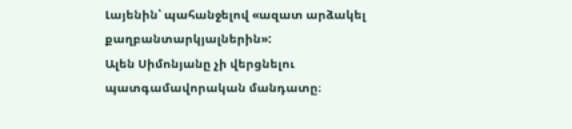Լայենին՝ պահանջելով «ազատ արձակել քաղբանտարկյալներին»:
Ալեն Սիմոնյանը չի վերցնելու պատգամավորական մանդատը։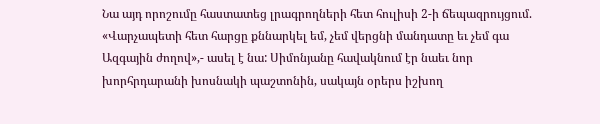Նա այդ որոշումը հաստատեց լրագրողների հետ հուլիսի 2-ի ճեպազրույցում. «Վարչապետի հետ հարցը քննարկել եմ, չեմ վերցնի մանդատը եւ չեմ գա Ազգային ժողով»,- ասել է նա: Սիմոնյանը հավակնում էր նաեւ նոր խորհրդարանի խոսնակի պաշտոնին, սակայն օրերս իշխող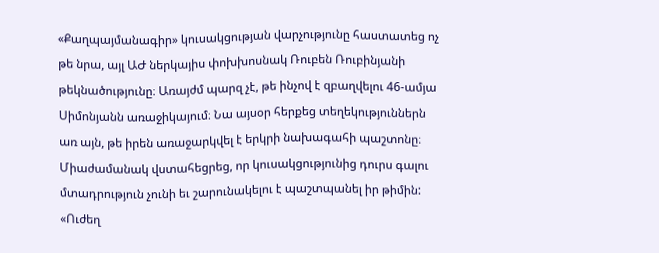«Քաղպայմանագիր» կուսակցության վարչությունը հաստատեց ոչ թե նրա, այլ ԱԺ ներկայիս փոխխոսնակ Ռուբեն Ռուբինյանի թեկնածությունը։ Առայժմ պարզ չէ, թե ինչով է զբաղվելու 46-ամյա Սիմոնյանն առաջիկայում։ Նա այսօր հերքեց տեղեկություններն առ այն, թե իրեն առաջարկվել է երկրի նախագահի պաշտոնը։ Միաժամանակ վստահեցրեց, որ կուսակցությունից դուրս գալու մտադրություն չունի եւ շարունակելու է պաշտպանել իր թիմին:
«Ուժեղ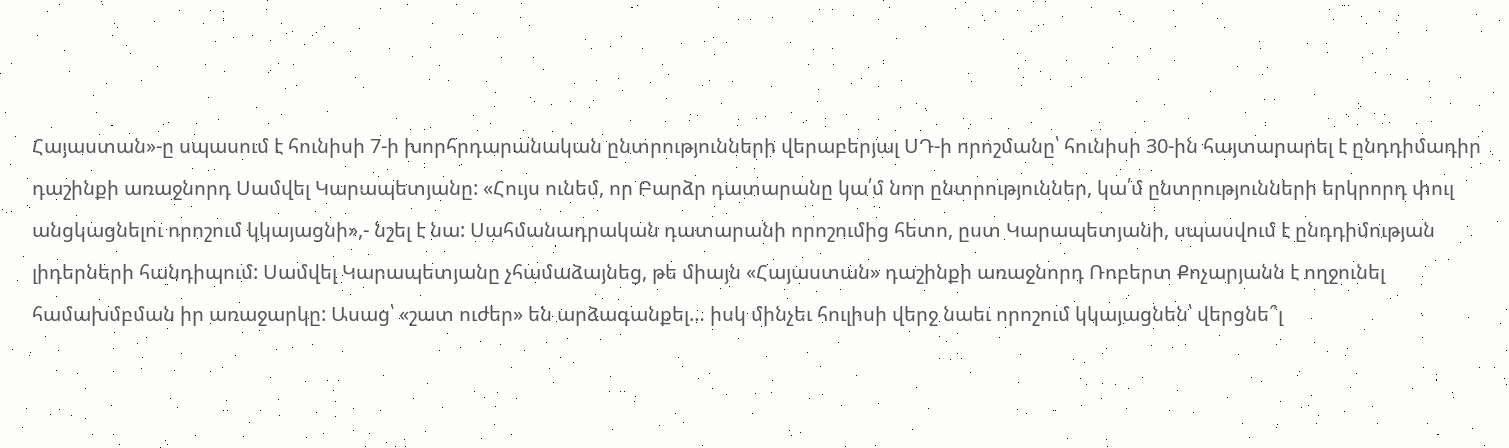Հայաստան»-ը սպասում է հունիսի 7-ի խորհրդարանական ընտրությունների վերաբերյալ ՍԴ-ի որոշմանը՝ հունիսի 30-ին հայտարարել է ընդդիմադիր դաշինքի առաջնորդ Սամվել Կարապետյանը: «Հույս ունեմ, որ Բարձր դատարանը կա՛մ նոր ընտրություններ, կա՛մ ընտրությունների երկրորդ փուլ անցկացնելու որոշում կկայացնի»,- նշել է նա: Սահմանադրական դատարանի որոշումից հետո, ըստ Կարապետյանի, սպասվում է ընդդիմության լիդերների հանդիպում: Սամվել Կարապետյանը չհամաձայնեց, թե միայն «Հայաստան» դաշինքի առաջնորդ Ռոբերտ Քոչարյանն է ողջունել համախմբման իր առաջարկը: Ասաց՝ «շատ ուժեր» են արձագանքել… իսկ մինչեւ հուլիսի վերջ նաեւ որոշում կկայացնեն՝ վերցնե՞լ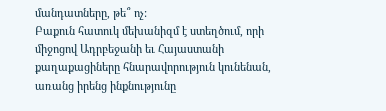մանդատները, թե՞ ոչ:
Բաքուն հատուկ մեխանիզմ է ստեղծում, որի միջոցով Ադրբեջանի եւ Հայաստանի քաղաքացիները հնարավորություն կունենան, առանց իրենց ինքնությունը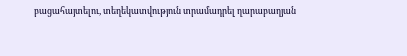բացահայտելու, տեղեկատվություն տրամադրել ղարաբաղյան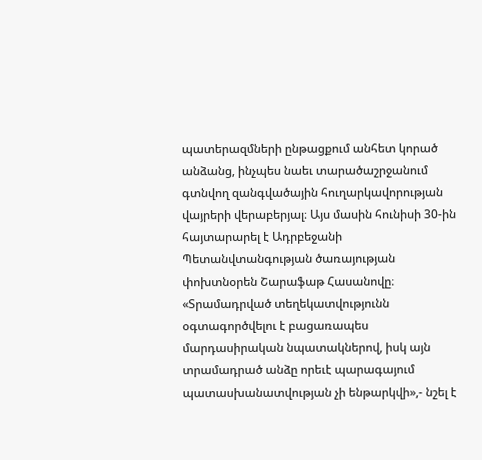պատերազմների ընթացքում անհետ կորած անձանց, ինչպես նաեւ տարածաշրջանում գտնվող զանգվածային հուղարկավորության վայրերի վերաբերյալ։ Այս մասին հունիսի 30-ին հայտարարել է Ադրբեջանի Պետանվտանգության ծառայության փոխտնօրեն Շարաֆաթ Հասանովը։ «Տրամադրված տեղեկատվությունն օգտագործվելու է բացառապես մարդասիրական նպատակներով, իսկ այն տրամադրած անձը որեւէ պարագայում պատասխանատվության չի ենթարկվի»,- նշել է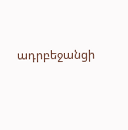ադրբեջանցի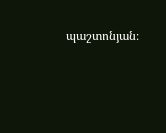պաշտոնյան։